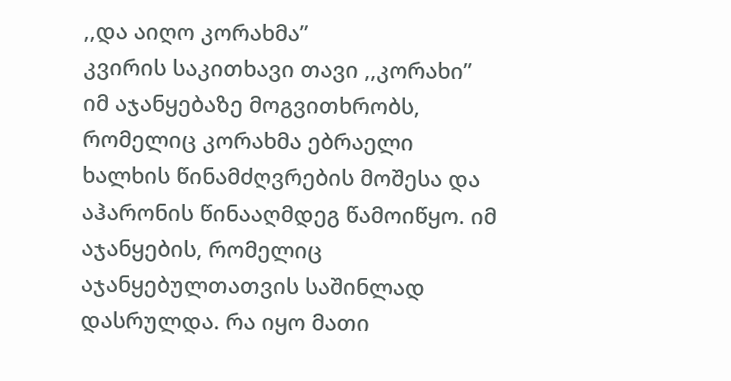,,და აიღო კორახმა”
კვირის საკითხავი თავი ,,კორახი” იმ აჯანყებაზე მოგვითხრობს, რომელიც კორახმა ებრაელი ხალხის წინამძღვრების მოშესა და აჰარონის წინააღმდეგ წამოიწყო. იმ აჯანყების, რომელიც აჯანყებულთათვის საშინლად დასრულდა. რა იყო მათი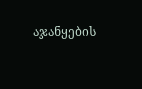აჯანყების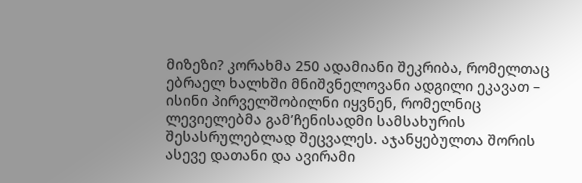მიზეზი? კორახმა 250 ადამიანი შეკრიბა, რომელთაც ებრაელ ხალხში მნიშვნელოვანი ადგილი ეკავათ – ისინი პირველშობილნი იყვნენ, რომელნიც ლევიელებმა გამ’ჩენისადმი სამსახურის შესასრულებლად შეცვალეს. აჯანყებულთა შორის ასევე დათანი და ავირამი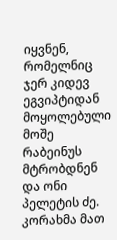იყვნენ, რომელნიც ჯერ კიდევ ეგვიპტიდან მოყოლებული მოშე რაბეინუს მტრობდნენ და ონი პელეტის ძე. კორახმა მათ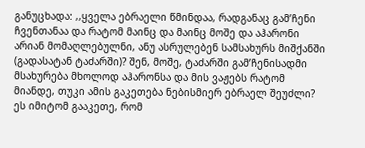განუცხადა: ,,ყველა ებრაელი წმინდაა, რადგანაც გამ’ჩენი ჩვენთანაა და რატომ მაინც და მაინც მოშე და აჰარონი არიან მომაღლებულნი, ანუ ასრულებენ სამსახურს მიშქანში (გადასატან ტაძარში)? შენ, მოშე, ტაძარში გამ’ჩენისადმი მსახურება მხოლოდ აჰარონსა და მის ვაჟებს რატომ მიანდე, თუკი ამის გაკეთება ნებისმიერ ებრაელ შეუძლი? ეს იმიტომ გააკეთე, რომ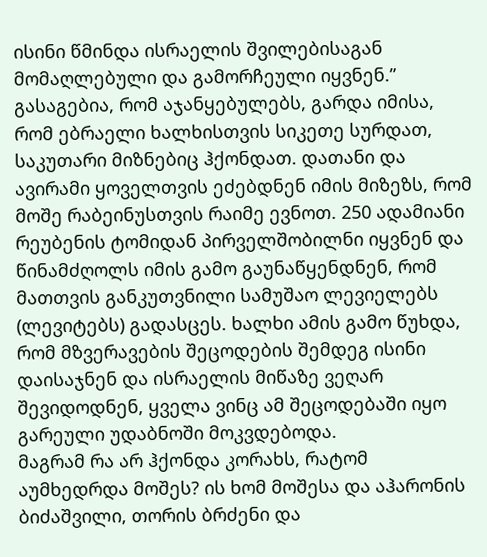ისინი წმინდა ისრაელის შვილებისაგან მომაღლებული და გამორჩეული იყვნენ.”
გასაგებია, რომ აჯანყებულებს, გარდა იმისა, რომ ებრაელი ხალხისთვის სიკეთე სურდათ, საკუთარი მიზნებიც ჰქონდათ. დათანი და ავირამი ყოველთვის ეძებდნენ იმის მიზეზს, რომ მოშე რაბეინუსთვის რაიმე ევნოთ. 250 ადამიანი რეუბენის ტომიდან პირველშობილნი იყვნენ და წინამძღოლს იმის გამო გაუნაწყენდნენ, რომ მათთვის განკუთვნილი სამუშაო ლევიელებს (ლევიტებს) გადასცეს. ხალხი ამის გამო წუხდა, რომ მზვერავების შეცოდების შემდეგ ისინი დაისაჯნენ და ისრაელის მიწაზე ვეღარ შევიდოდნენ, ყველა ვინც ამ შეცოდებაში იყო გარეული უდაბნოში მოკვდებოდა.
მაგრამ რა არ ჰქონდა კორახს, რატომ აუმხედრდა მოშეს? ის ხომ მოშესა და აჰარონის ბიძაშვილი, თორის ბრძენი და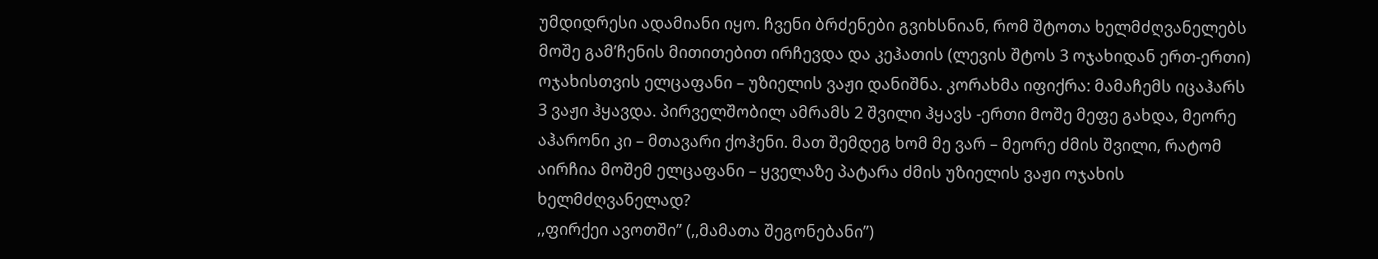უმდიდრესი ადამიანი იყო. ჩვენი ბრძენები გვიხსნიან, რომ შტოთა ხელმძღვანელებს მოშე გამ’ჩენის მითითებით ირჩევდა და კეჰათის (ლევის შტოს 3 ოჯახიდან ერთ-ერთი) ოჯახისთვის ელცაფანი – უზიელის ვაჟი დანიშნა. კორახმა იფიქრა: მამაჩემს იცაჰარს 3 ვაჟი ჰყავდა. პირველშობილ ამრამს 2 შვილი ჰყავს -ერთი მოშე მეფე გახდა, მეორე აჰარონი კი – მთავარი ქოჰენი. მათ შემდეგ ხომ მე ვარ – მეორე ძმის შვილი, რატომ აირჩია მოშემ ელცაფანი – ყველაზე პატარა ძმის უზიელის ვაჟი ოჯახის ხელმძღვანელად?
,,ფირქეი ავოთში” (,,მამათა შეგონებანი”)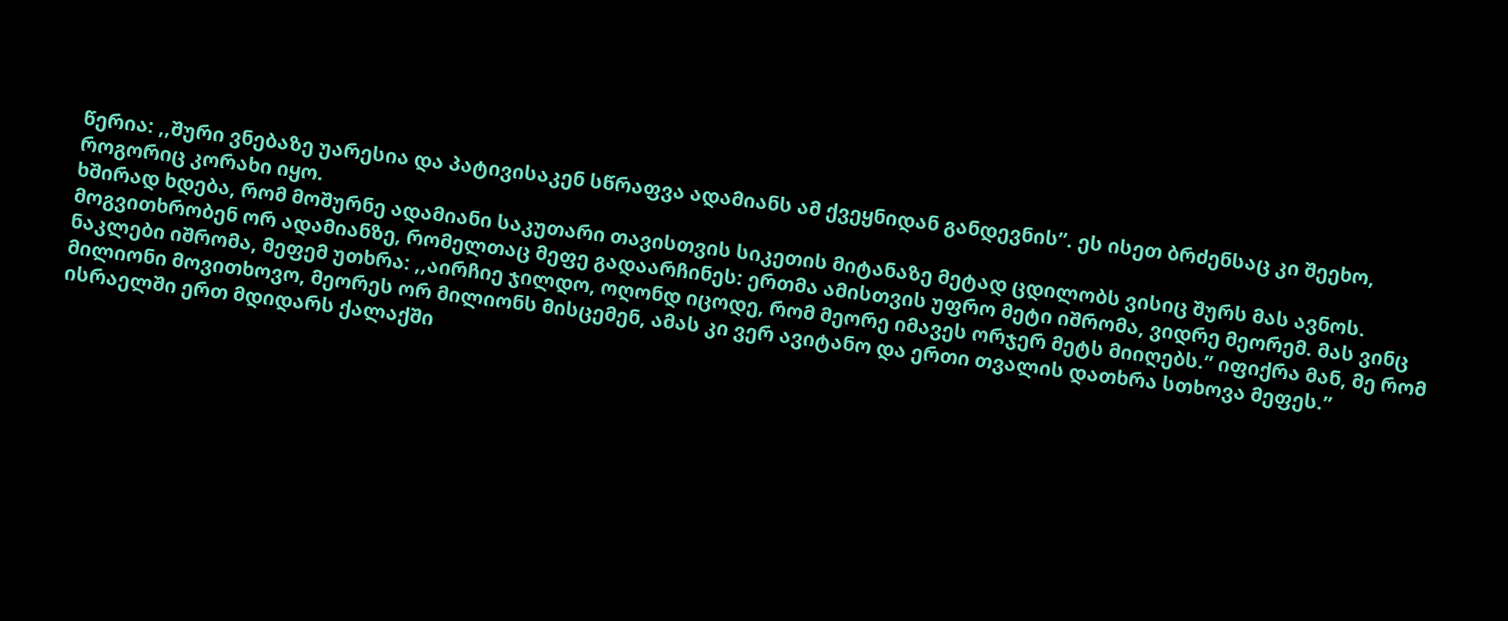წერია: ,,შური ვნებაზე უარესია და პატივისაკენ სწრაფვა ადამიანს ამ ქვეყნიდან განდევნის”. ეს ისეთ ბრძენსაც კი შეეხო, როგორიც კორახი იყო.
ხშირად ხდება, რომ მოშურნე ადამიანი საკუთარი თავისთვის სიკეთის მიტანაზე მეტად ცდილობს ვისიც შურს მას ავნოს. მოგვითხრობენ ორ ადამიანზე, რომელთაც მეფე გადაარჩინეს: ერთმა ამისთვის უფრო მეტი იშრომა, ვიდრე მეორემ. მას ვინც ნაკლები იშრომა, მეფემ უთხრა: ,,აირჩიე ჯილდო, ოღონდ იცოდე, რომ მეორე იმავეს ორჯერ მეტს მიიღებს.” იფიქრა მან, მე რომ მილიონი მოვითხოვო, მეორეს ორ მილიონს მისცემენ, ამას კი ვერ ავიტანო და ერთი თვალის დათხრა სთხოვა მეფეს.”
ისრაელში ერთ მდიდარს ქალაქში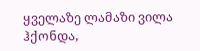ყველაზე ლამაზი ვილა ჰქონდა,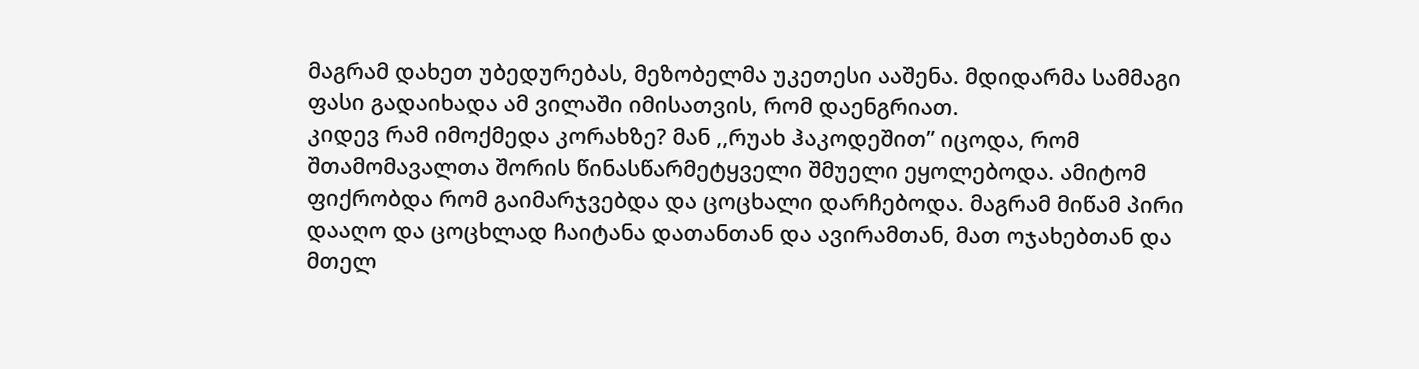მაგრამ დახეთ უბედურებას, მეზობელმა უკეთესი ააშენა. მდიდარმა სამმაგი ფასი გადაიხადა ამ ვილაში იმისათვის, რომ დაენგრიათ.
კიდევ რამ იმოქმედა კორახზე? მან ,,რუახ ჰაკოდეშით” იცოდა, რომ შთამომავალთა შორის წინასწარმეტყველი შმუელი ეყოლებოდა. ამიტომ ფიქრობდა რომ გაიმარჯვებდა და ცოცხალი დარჩებოდა. მაგრამ მიწამ პირი დააღო და ცოცხლად ჩაიტანა დათანთან და ავირამთან, მათ ოჯახებთან და მთელ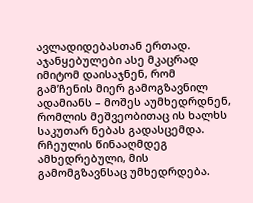ავლადიდებასთან ერთად.
აჯანყებულები ასე მკაცრად იმიტომ დაისაჯნენ, რომ გამ’ჩენის მიერ გამოგზავნილ ადამიანს – მოშეს აუმხედრდნენ, რომლის მეშვეობითაც ის ხალხს საკუთარ ნებას გადასცემდა. რჩეულის წინააღმდეგ ამხედრებული, მის გამომგზავნსაც უმხედრდება.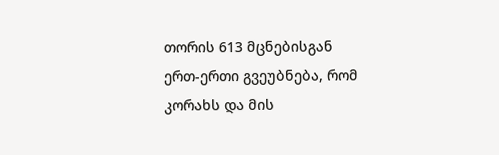თორის 613 მცნებისგან ერთ-ერთი გვეუბნება, რომ კორახს და მის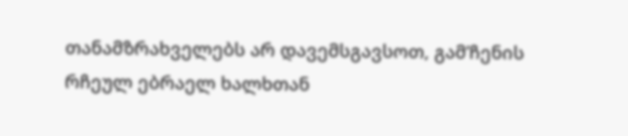თანამზრახველებს არ დავემსგავსოთ, გამ’ჩენის რჩეულ ებრაელ ხალხთან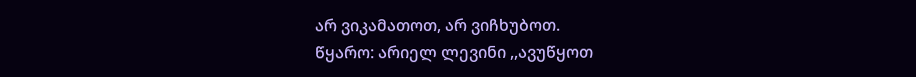არ ვიკამათოთ, არ ვიჩხუბოთ.
წყარო: არიელ ლევინი ,,ავუწყოთ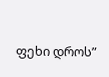ფეხი დროს”